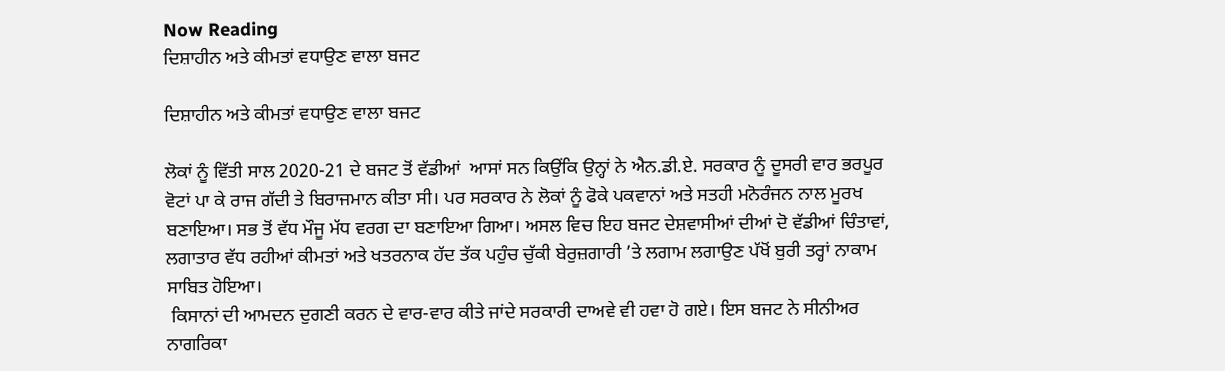Now Reading
ਦਿਸ਼ਾਹੀਨ ਅਤੇ ਕੀਮਤਾਂ ਵਧਾਉਣ ਵਾਲਾ ਬਜਟ

ਦਿਸ਼ਾਹੀਨ ਅਤੇ ਕੀਮਤਾਂ ਵਧਾਉਣ ਵਾਲਾ ਬਜਟ

ਲੋਕਾਂ ਨੂੰ ਵਿੱਤੀ ਸਾਲ 2020-21 ਦੇ ਬਜਟ ਤੋਂ ਵੱਡੀਆਂ  ਆਸਾਂ ਸਨ ਕਿਉਂਕਿ ਉਨ੍ਹਾਂ ਨੇ ਐਨ.ਡੀ.ਏ. ਸਰਕਾਰ ਨੂੰ ਦੂਸਰੀ ਵਾਰ ਭਰਪੂਰ ਵੋਟਾਂ ਪਾ ਕੇ ਰਾਜ ਗੱਦੀ ਤੇ ਬਿਰਾਜਮਾਨ ਕੀਤਾ ਸੀ। ਪਰ ਸਰਕਾਰ ਨੇ ਲੋਕਾਂ ਨੂੰ ਫੋਕੇ ਪਕਵਾਨਾਂ ਅਤੇ ਸਤਹੀ ਮਨੋਰੰਜਨ ਨਾਲ ਮੂਰਖ ਬਣਾਇਆ। ਸਭ ਤੋਂ ਵੱਧ ਮੌਜੂ ਮੱਧ ਵਰਗ ਦਾ ਬਣਾਇਆ ਗਿਆ। ਅਸਲ ਵਿਚ ਇਹ ਬਜਟ ਦੇਸ਼ਵਾਸੀਆਂ ਦੀਆਂ ਦੋ ਵੱਡੀਆਂ ਚਿੰਤਾਵਾਂ, ਲਗਾਤਾਰ ਵੱਧ ਰਹੀਆਂ ਕੀਮਤਾਂ ਅਤੇ ਖਤਰਨਾਕ ਹੱਦ ਤੱਕ ਪਹੁੰਚ ਚੁੱਕੀ ਬੇਰੁਜ਼ਗਾਰੀ ’ਤੇ ਲਗਾਮ ਲਗਾਉਣ ਪੱਖੋਂ ਬੁਰੀ ਤਰ੍ਹਾਂ ਨਾਕਾਮ ਸਾਬਿਤ ਹੋਇਆ।
 ਕਿਸਾਨਾਂ ਦੀ ਆਮਦਨ ਦੁਗਣੀ ਕਰਨ ਦੇ ਵਾਰ-ਵਾਰ ਕੀਤੇ ਜਾਂਦੇ ਸਰਕਾਰੀ ਦਾਅਵੇ ਵੀ ਹਵਾ ਹੋ ਗਏ। ਇਸ ਬਜਟ ਨੇ ਸੀਨੀਅਰ ਨਾਗਰਿਕਾ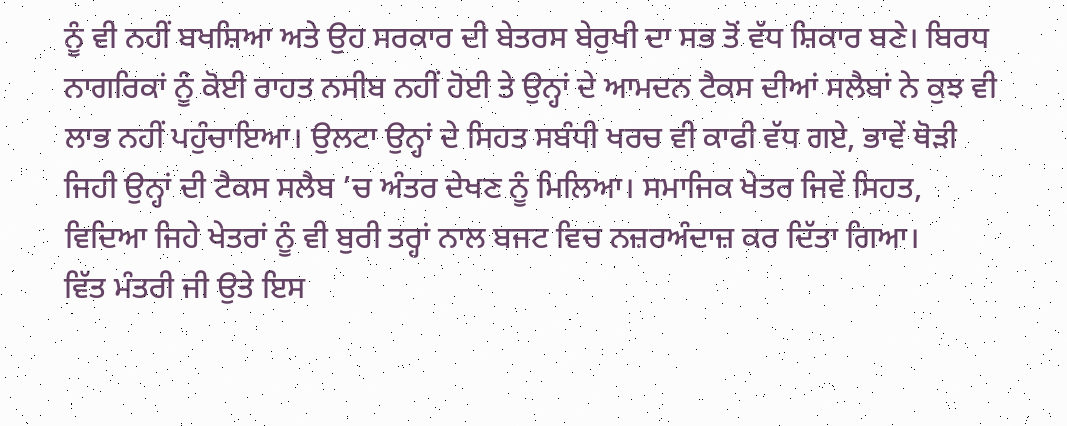ਨੂੰ ਵੀ ਨਹੀਂ ਬਖਸ਼ਿਆ ਅਤੇ ਉਹ ਸਰਕਾਰ ਦੀ ਬੇਤਰਸ ਬੇਰੁਖੀ ਦਾ ਸਭ ਤੋਂ ਵੱਧ ਸ਼ਿਕਾਰ ਬਣੇ। ਬਿਰਧ ਨਾਗਰਿਕਾਂ ਨੂੰ ਕੋਈ ਰਾਹਤ ਨਸੀਬ ਨਹੀਂ ਹੋਈ ਤੇ ਉਨ੍ਹਾਂ ਦੇ ਆਮਦਨ ਟੈਕਸ ਦੀਆਂ ਸਲੈਬਾਂ ਨੇ ਕੁਝ ਵੀ ਲਾਭ ਨਹੀਂ ਪਹੁੰਚਾਇਆ। ਉਲਟਾ ਉਨ੍ਹਾਂ ਦੇ ਸਿਹਤ ਸਬੰਧੀ ਖਰਚ ਵੀ ਕਾਫੀ ਵੱਧ ਗਏ, ਭਾਵੇਂ ਥੋੜੀ ਜਿਹੀ ਉਨ੍ਹਾਂ ਦੀ ਟੈਕਸ ਸਲੈਬ ’ਚ ਅੰਤਰ ਦੇਖਣ ਨੂੰ ਮਿਲਿਆ। ਸਮਾਜਿਕ ਖੇਤਰ ਜਿਵੇਂ ਸਿਹਤ, ਵਿਦਿਆ ਜਿਹੇ ਖੇਤਰਾਂ ਨੂੰ ਵੀ ਬੁਰੀ ਤਰ੍ਹਾਂ ਨਾਲ ਬਜਟ ਵਿਚ ਨਜ਼ਰਅੰਦਾਜ਼ ਕਰ ਦਿੱਤਾ ਗਿਆ।
ਵਿੱਤ ਮੰਤਰੀ ਜੀ ਉਤੇ ਇਸ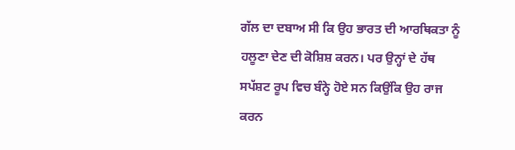ਗੱਲ ਦਾ ਦਬਾਅ ਸੀ ਕਿ ਉਹ ਭਾਰਤ ਦੀ ਆਰਥਿਕਤਾ ਨੂੰ ਹਲੂਣਾ ਦੇਣ ਦੀ ਕੋਸ਼ਿਸ਼ ਕਰਨ। ਪਰ ਉਨ੍ਹਾਂ ਦੇ ਹੱਥ ਸਪੱਸ਼ਟ ਰੂਪ ਵਿਚ ਬੰਨ੍ਹੇ ਹੋਏ ਸਨ ਕਿਉਂਕਿ ਉਹ ਰਾਜ ਕਰਨ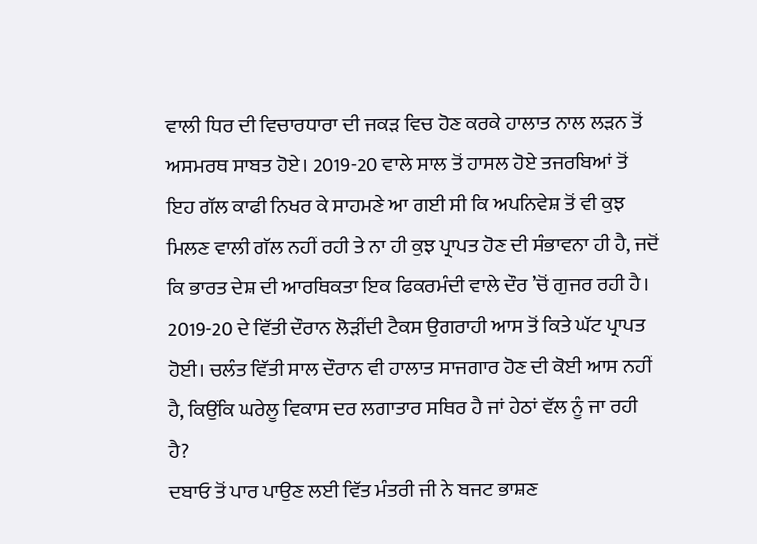ਵਾਲੀ ਧਿਰ ਦੀ ਵਿਚਾਰਧਾਰਾ ਦੀ ਜਕੜ ਵਿਚ ਹੋਣ ਕਰਕੇ ਹਾਲਾਤ ਨਾਲ ਲੜਨ ਤੋਂ ਅਸਮਰਥ ਸਾਬਤ ਹੋਏ। 2019-20 ਵਾਲੇ ਸਾਲ ਤੋਂ ਹਾਸਲ ਹੋਏ ਤਜਰਬਿਆਂ ਤੋਂ ਇਹ ਗੱਲ ਕਾਫੀ ਨਿਖਰ ਕੇ ਸਾਹਮਣੇ ਆ ਗਈ ਸੀ ਕਿ ਅਪਨਿਵੇਸ਼ ਤੋਂ ਵੀ ਕੁਝ ਮਿਲਣ ਵਾਲੀ ਗੱਲ ਨਹੀਂ ਰਹੀ ਤੇ ਨਾ ਹੀ ਕੁਝ ਪ੍ਰਾਪਤ ਹੋਣ ਦੀ ਸੰਭਾਵਨਾ ਹੀ ਹੈ, ਜਦੋਂ ਕਿ ਭਾਰਤ ਦੇਸ਼ ਦੀ ਆਰਥਿਕਤਾ ਇਕ ਫਿਕਰਮੰਦੀ ਵਾਲੇ ਦੌਰ ’ਚੋਂ ਗੁਜਰ ਰਹੀ ਹੈ।
2019-20 ਦੇ ਵਿੱਤੀ ਦੌਰਾਨ ਲੋੜੀਂਦੀ ਟੈਕਸ ਉਗਰਾਹੀ ਆਸ ਤੋਂ ਕਿਤੇ ਘੱਟ ਪ੍ਰਾਪਤ ਹੋਈ। ਚਲੰਤ ਵਿੱਤੀ ਸਾਲ ਦੌਰਾਨ ਵੀ ਹਾਲਾਤ ਸਾਜਗਾਰ ਹੋਣ ਦੀ ਕੋਈ ਆਸ ਨਹੀਂ ਹੈ, ਕਿਉਂਕਿ ਘਰੇਲੂ ਵਿਕਾਸ ਦਰ ਲਗਾਤਾਰ ਸਥਿਰ ਹੈ ਜਾਂ ਹੇਠਾਂ ਵੱਲ ਨੂੰ ਜਾ ਰਹੀ ਹੈ?
ਦਬਾਓ ਤੋਂ ਪਾਰ ਪਾਉਣ ਲਈ ਵਿੱਤ ਮੰਤਰੀ ਜੀ ਨੇ ਬਜਟ ਭਾਸ਼ਣ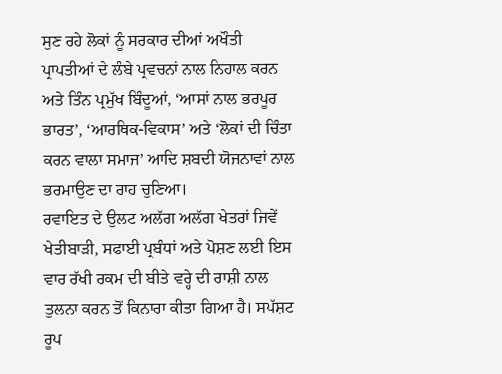ਸੁਣ ਰਹੇ ਲੋਕਾਂ ਨੂੰ ਸਰਕਾਰ ਦੀਆਂ ਅਖੌਤੀ ਪ੍ਰਾਪਤੀਆਂ ਦੇ ਲੰਬੇ ਪ੍ਰਵਚਨਾਂ ਨਾਲ ਨਿਹਾਲ ਕਰਨ ਅਤੇ ਤਿੰਨ ਪ੍ਰਮੁੱਖ ਬਿੰਦੂਆਂ, ‘ਆਸਾਂ ਨਾਲ ਭਰਪੂਰ ਭਾਰਤ’, ‘ਆਰਥਿਕ-ਵਿਕਾਸ’ ਅਤੇ ‘ਲੋਕਾਂ ਦੀ ਚਿੰਤਾ ਕਰਨ ਵਾਲਾ ਸਮਾਜ’ ਆਦਿ ਸ਼ਬਦੀ ਯੋਜਨਾਵਾਂ ਨਾਲ ਭਰਮਾਉਣ ਦਾ ਰਾਹ ਚੁਣਿਆ।
ਰਵਾਇਤ ਦੇ ਉਲਟ ਅਲੱਗ ਅਲੱਗ ਖੇਤਰਾਂ ਜਿਵੇਂ ਖੇਤੀਬਾੜੀ, ਸਫਾਈ ਪ੍ਰਬੰਧਾਂ ਅਤੇ ਪੋਸ਼ਣ ਲਈ ਇਸ ਵਾਰ ਰੱਖੀ ਰਕਮ ਦੀ ਬੀਤੇ ਵਰ੍ਹੇ ਦੀ ਰਾਸ਼ੀ ਨਾਲ ਤੁਲਨਾ ਕਰਨ ਤੋਂ ਕਿਨਾਰਾ ਕੀਤਾ ਗਿਆ ਹੈ। ਸਪੱਸ਼ਟ ਰੂਪ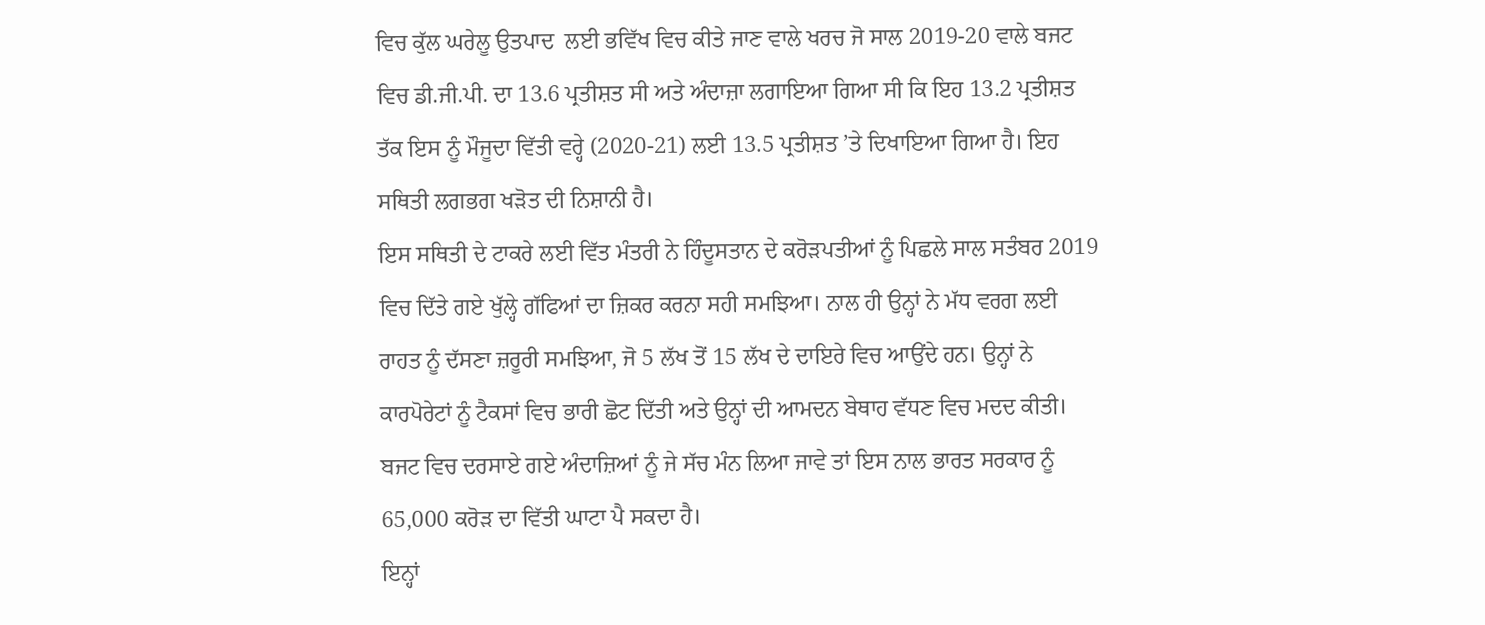ਵਿਚ ਕੁੱਲ ਘਰੇਲੂ ਉਤਪਾਦ  ਲਈ ਭਵਿੱਖ ਵਿਚ ਕੀਤੇ ਜਾਣ ਵਾਲੇ ਖਰਚ ਜੋ ਸਾਲ 2019-20 ਵਾਲੇ ਬਜਟ ਵਿਚ ਡੀ.ਜੀ.ਪੀ. ਦਾ 13.6 ਪ੍ਰਤੀਸ਼ਤ ਸੀ ਅਤੇ ਅੰਦਾਜ਼ਾ ਲਗਾਇਆ ਗਿਆ ਸੀ ਕਿ ਇਹ 13.2 ਪ੍ਰਤੀਸ਼ਤ ਤੱਕ ਇਸ ਨੂੰ ਮੌਜੂਦਾ ਵਿੱਤੀ ਵਰ੍ਹੇ (2020-21) ਲਈ 13.5 ਪ੍ਰਤੀਸ਼ਤ ’ਤੇ ਦਿਖਾਇਆ ਗਿਆ ਹੈ। ਇਹ ਸਥਿਤੀ ਲਗਭਗ ਖੜੋਤ ਦੀ ਨਿਸ਼ਾਨੀ ਹੈ।
ਇਸ ਸਥਿਤੀ ਦੇ ਟਾਕਰੇ ਲਈ ਵਿੱਤ ਮੰਤਰੀ ਨੇ ਹਿੰਦੂਸਤਾਨ ਦੇ ਕਰੋੜਪਤੀਆਂ ਨੂੰ ਪਿਛਲੇ ਸਾਲ ਸਤੰਬਰ 2019 ਵਿਚ ਦਿੱਤੇ ਗਏ ਖੁੱਲ੍ਹੇ ਗੱਫਿਆਂ ਦਾ ਜ਼ਿਕਰ ਕਰਨਾ ਸਹੀ ਸਮਝਿਆ। ਨਾਲ ਹੀ ਉਨ੍ਹਾਂ ਨੇ ਮੱਧ ਵਰਗ ਲਈ ਰਾਹਤ ਨੂੰ ਦੱਸਣਾ ਜ਼ਰੂਰੀ ਸਮਝਿਆ, ਜੋ 5 ਲੱਖ ਤੋਂ 15 ਲੱਖ ਦੇ ਦਾਇਰੇ ਵਿਚ ਆਉਂਦੇ ਹਨ। ਉਨ੍ਹਾਂ ਨੇ ਕਾਰਪੋਰੇਟਾਂ ਨੂੰ ਟੈਕਸਾਂ ਵਿਚ ਭਾਰੀ ਛੋਟ ਦਿੱਤੀ ਅਤੇ ਉਨ੍ਹਾਂ ਦੀ ਆਮਦਨ ਬੇਥਾਹ ਵੱਧਣ ਵਿਚ ਮਦਦ ਕੀਤੀ। ਬਜਟ ਵਿਚ ਦਰਸਾਏ ਗਏ ਅੰਦਾਜ਼ਿਆਂ ਨੂੰ ਜੇ ਸੱਚ ਮੰਨ ਲਿਆ ਜਾਵੇ ਤਾਂ ਇਸ ਨਾਲ ਭਾਰਤ ਸਰਕਾਰ ਨੂੰ 65,000 ਕਰੋੜ ਦਾ ਵਿੱਤੀ ਘਾਟਾ ਪੈ ਸਕਦਾ ਹੈ।
ਇਨ੍ਹਾਂ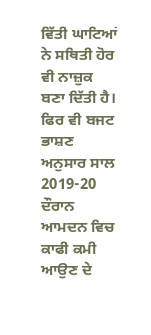ਵਿੱਤੀ ਘਾਟਿਆਂ ਨੇ ਸਥਿਤੀ ਹੋਰ ਵੀ ਨਾਜ਼ੁਕ ਬਣਾ ਦਿੱਤੀ ਹੈ। ਫਿਰ ਵੀ ਬਜਟ ਭਾਸ਼ਣ ਅਨੁਸਾਰ ਸਾਲ 2019-20  ਦੌਰਾਨ ਆਮਦਨ ਵਿਚ ਕਾਫੀ ਕਮੀ ਆਉਣ ਦੇ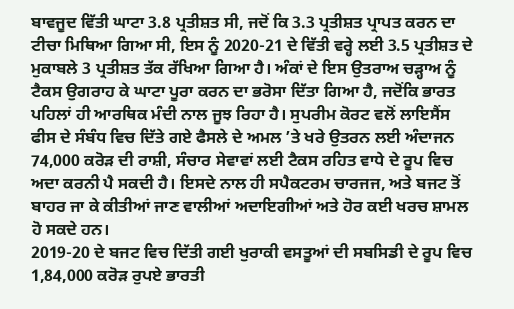ਬਾਵਜੂਦ ਵਿੱਤੀ ਘਾਟਾ 3.8 ਪ੍ਰਤੀਸ਼ਤ ਸੀ, ਜਦੋਂ ਕਿ 3.3 ਪ੍ਰਤੀਸ਼ਤ ਪ੍ਰਾਪਤ ਕਰਨ ਦਾ ਟੀਚਾ ਮਿਥਿਆ ਗਿਆ ਸੀ, ਇਸ ਨੂੰ 2020-21 ਦੇ ਵਿੱਤੀ ਵਰ੍ਹੇ ਲਈ 3.5 ਪ੍ਰਤੀਸ਼ਤ ਦੇ ਮੁਕਾਬਲੇ 3 ਪ੍ਰਤੀਸ਼ਤ ਤੱਕ ਰੱਖਿਆ ਗਿਆ ਹੈ। ਅੰਕਾਂ ਦੇ ਇਸ ਉਤਰਾਅ ਚੜ੍ਹਾਅ ਨੂੰ ਟੈਕਸ ਉਗਰਾਹ ਕੇ ਘਾਟਾ ਪੂਰਾ ਕਰਨ ਦਾ ਭਰੋਸਾ ਦਿੱਤਾ ਗਿਆ ਹੈ, ਜਦੋਂਕਿ ਭਾਰਤ ਪਹਿਲਾਂ ਹੀ ਆਰਥਿਕ ਮੰਦੀ ਨਾਲ ਜੂਝ ਰਿਹਾ ਹੈ। ਸੁਪਰੀਮ ਕੋਰਟ ਵਲੋਂ ਲਾਇਸੈਂਸ ਫੀਸ ਦੇ ਸੰਬੰਧ ਵਿਚ ਦਿੱਤੇ ਗਏ ਫੈਸਲੇ ਦੇ ਅਮਲ ’ਤੇ ਖਰੇ ਉਤਰਨ ਲਈ ਅੰਦਾਜਨ 74,000 ਕਰੋੜ ਦੀ ਰਾਸ਼ੀ, ਸੰਚਾਰ ਸੇਵਾਵਾਂ ਲਈ ਟੈਕਸ ਰਹਿਤ ਵਾਧੇ ਦੇ ਰੂਪ ਵਿਚ ਅਦਾ ਕਰਨੀ ਪੈ ਸਕਦੀ ਹੈ। ਇਸਦੇ ਨਾਲ ਹੀ ਸਪੈਕਟਰਮ ਚਾਰਜਜ, ਅਤੇ ਬਜਟ ਤੋਂ ਬਾਹਰ ਜਾ ਕੇ ਕੀਤੀਆਂ ਜਾਣ ਵਾਲੀਆਂ ਅਦਾਇਗੀਆਂ ਅਤੇ ਹੋਰ ਕਈ ਖਰਚ ਸ਼ਾਮਲ ਹੋ ਸਕਦੇ ਹਨ।
2019-20 ਦੇ ਬਜਟ ਵਿਚ ਦਿੱਤੀ ਗਈ ਖੁਰਾਕੀ ਵਸਤੂਆਂ ਦੀ ਸਬਸਿਡੀ ਦੇ ਰੂਪ ਵਿਚ 1,84,000 ਕਰੋੜ ਰੁਪਏ ਭਾਰਤੀ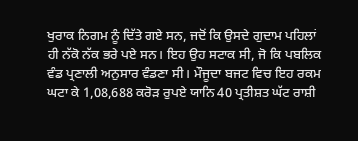ਖੁਰਾਕ ਨਿਗਮ ਨੂੰ ਦਿੱਤੇ ਗਏ ਸਨ, ਜਦੋਂ ਕਿ ਉਸਦੇ ਗੁਦਾਮ ਪਹਿਲਾਂ ਹੀ ਨੱਕੋ ਨੱਕ ਭਰੇ ਪਏ ਸਨ। ਇਹ ਉਹ ਸਟਾਕ ਸੀ, ਜੋ ਕਿ ਪਬਲਿਕ ਵੰਡ ਪ੍ਰਣਾਲੀ ਅਨੁਸਾਰ ਵੰਡਣਾ ਸੀ। ਮੌਜੂਦਾ ਬਜਟ ਵਿਚ ਇਹ ਰਕਮ ਘਟਾ ਕੇ 1,08,688 ਕਰੋੜ ਰੁਪਏ ਯਾਨਿ 40 ਪ੍ਰਤੀਸ਼ਤ ਘੱਟ ਰਾਸ਼ੀ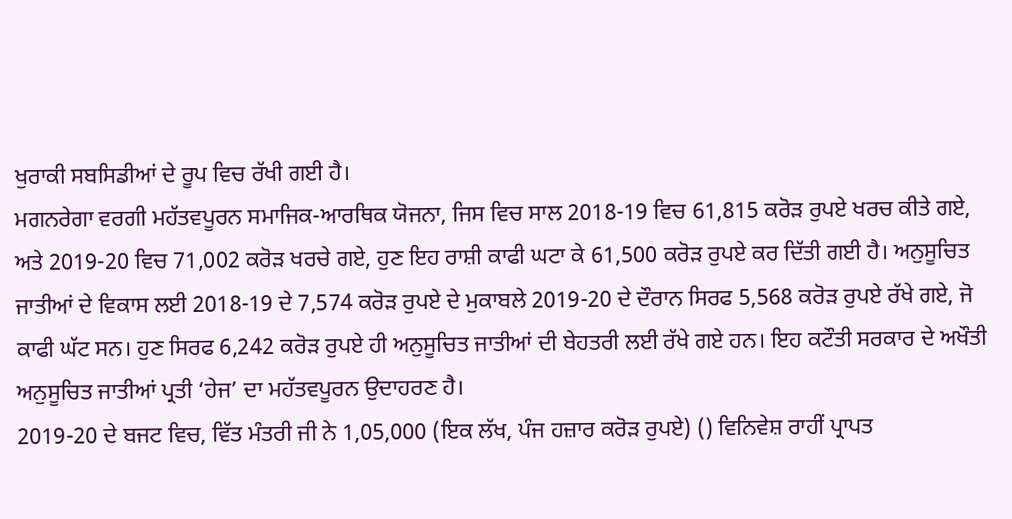ਖੁਰਾਕੀ ਸਬਸਿਡੀਆਂ ਦੇ ਰੂਪ ਵਿਚ ਰੱਖੀ ਗਈ ਹੈ।
ਮਗਨਰੇਗਾ ਵਰਗੀ ਮਹੱਤਵਪੂਰਨ ਸਮਾਜਿਕ-ਆਰਥਿਕ ਯੋਜਨਾ, ਜਿਸ ਵਿਚ ਸਾਲ 2018-19 ਵਿਚ 61,815 ਕਰੋੜ ਰੁਪਏ ਖਰਚ ਕੀਤੇ ਗਏ, ਅਤੇ 2019-20 ਵਿਚ 71,002 ਕਰੋੜ ਖਰਚੇ ਗਏ, ਹੁਣ ਇਹ ਰਾਸ਼ੀ ਕਾਫੀ ਘਟਾ ਕੇ 61,500 ਕਰੋੜ ਰੁਪਏ ਕਰ ਦਿੱਤੀ ਗਈ ਹੈ। ਅਨੁਸੂਚਿਤ ਜਾਤੀਆਂ ਦੇ ਵਿਕਾਸ ਲਈ 2018-19 ਦੇ 7,574 ਕਰੋੜ ਰੁਪਏ ਦੇ ਮੁਕਾਬਲੇ 2019-20 ਦੇ ਦੌਰਾਨ ਸਿਰਫ 5,568 ਕਰੋੜ ਰੁਪਏ ਰੱਖੇ ਗਏ, ਜੋ ਕਾਫੀ ਘੱਟ ਸਨ। ਹੁਣ ਸਿਰਫ 6,242 ਕਰੋੜ ਰੁਪਏ ਹੀ ਅਨੁਸੂਚਿਤ ਜਾਤੀਆਂ ਦੀ ਬੇਹਤਰੀ ਲਈ ਰੱਖੇ ਗਏ ਹਨ। ਇਹ ਕਟੌਤੀ ਸਰਕਾਰ ਦੇ ਅਖੌਤੀ ਅਨੁਸੂਚਿਤ ਜਾਤੀਆਂ ਪ੍ਰਤੀ ‘ਹੇਜ’ ਦਾ ਮਹੱਤਵਪੂਰਨ ਉਦਾਹਰਣ ਹੈ।
2019-20 ਦੇ ਬਜਟ ਵਿਚ, ਵਿੱਤ ਮੰਤਰੀ ਜੀ ਨੇ 1,05,000 (ਇਕ ਲੱਖ, ਪੰਜ ਹਜ਼ਾਰ ਕਰੋੜ ਰੁਪਏ) () ਵਿਨਿਵੇਸ਼ ਰਾਹੀਂ ਪ੍ਰਾਪਤ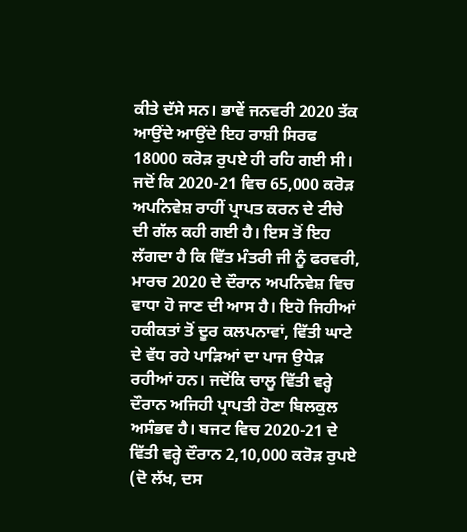ਕੀਤੇ ਦੱਸੇ ਸਨ। ਭਾਵੇਂ ਜਨਵਰੀ 2020 ਤੱਕ ਆਉਂਦੇ ਆਉਂਦੇ ਇਹ ਰਾਸ਼ੀ ਸਿਰਫ 18000 ਕਰੋੜ ਰੁਪਏ ਹੀ ਰਹਿ ਗਈ ਸੀ। ਜਦੋਂ ਕਿ 2020-21 ਵਿਚ 65,000 ਕਰੋੜ  ਅਪਨਿਵੇਸ਼ ਰਾਹੀਂ ਪ੍ਰਾਪਤ ਕਰਨ ਦੇ ਟੀਚੇ ਦੀ ਗੱਲ ਕਹੀ ਗਈ ਹੈ। ਇਸ ਤੋਂ ਇਹ ਲੱਗਦਾ ਹੈ ਕਿ ਵਿੱਤ ਮੰਤਰੀ ਜੀ ਨੂੰ ਫਰਵਰੀ, ਮਾਰਚ 2020 ਦੇ ਦੌਰਾਨ ਅਪਨਿਵੇਸ਼ ਵਿਚ ਵਾਧਾ ਹੋ ਜਾਣ ਦੀ ਆਸ ਹੈ। ਇਹੋ ਜਿਹੀਆਂ ਹਕੀਕਤਾਂ ਤੋਂ ਦੂਰ ਕਲਪਨਾਵਾਂ, ਵਿੱਤੀ ਘਾਟੇ ਦੇ ਵੱਧ ਰਹੇ ਪਾੜਿਆਂ ਦਾ ਪਾਜ ਉਧੇੜ ਰਹੀਆਂ ਹਨ। ਜਦੋਂਕਿ ਚਾਲੂ ਵਿੱਤੀ ਵਰ੍ਹੇ ਦੌਰਾਨ ਅਜਿਹੀ ਪ੍ਰਾਪਤੀ ਹੋਣਾ ਬਿਲਕੁਲ ਅਸੰਭਵ ਹੈ। ਬਜਟ ਵਿਚ 2020-21 ਦੇ ਵਿੱਤੀ ਵਰ੍ਹੇ ਦੌਰਾਨ 2,10,000 ਕਰੋੜ ਰੁਪਏ (ਦੋ ਲੱਖ, ਦਸ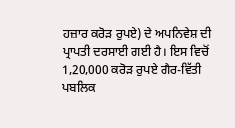ਹਜ਼ਾਰ ਕਰੋੜ ਰੁਪਏ) ਦੇ ਅਪਨਿਵੇਸ਼ ਦੀ ਪ੍ਰਾਪਤੀ ਦਰਸਾਈ ਗਈ ਹੈ। ਇਸ ਵਿਚੋਂ 1,20,000 ਕਰੋੜ ਰੁਪਏ ਗੈਰ-ਵਿੱਤੀ ਪਬਲਿਕ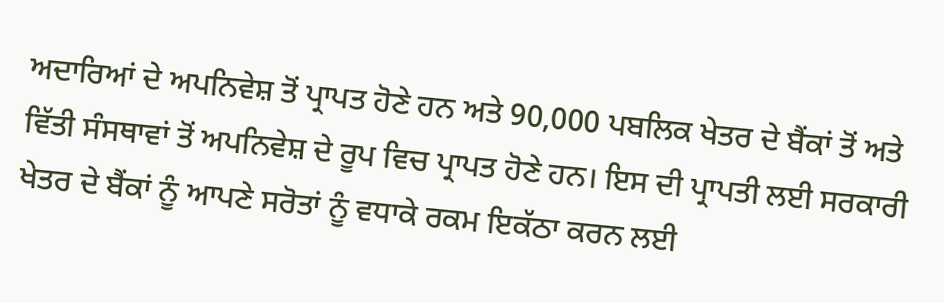ਅਦਾਰਿਆਂ ਦੇ ਅਪਨਿਵੇਸ਼ ਤੋਂ ਪ੍ਰਾਪਤ ਹੋਣੇ ਹਨ ਅਤੇ 90,000 ਪਬਲਿਕ ਖੇਤਰ ਦੇ ਬੈਂਕਾਂ ਤੋਂ ਅਤੇ ਵਿੱਤੀ ਸੰਸਥਾਵਾਂ ਤੋਂ ਅਪਨਿਵੇਸ਼ ਦੇ ਰੂਪ ਵਿਚ ਪ੍ਰਾਪਤ ਹੋਣੇ ਹਨ। ਇਸ ਦੀ ਪ੍ਰਾਪਤੀ ਲਈ ਸਰਕਾਰੀ ਖੇਤਰ ਦੇ ਬੈਂਕਾਂ ਨੂੰ ਆਪਣੇ ਸਰੋਤਾਂ ਨੂੰ ਵਧਾਕੇ ਰਕਮ ਇਕੱਠਾ ਕਰਨ ਲਈ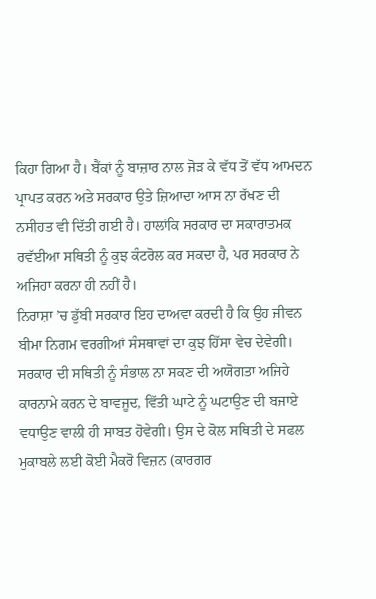ਕਿਹਾ ਗਿਆ ਹੈ। ਬੈਂਕਾਂ ਨੂੰ ਬਾਜ਼ਾਰ ਨਾਲ ਜੋੜ ਕੇ ਵੱਧ ਤੋਂ ਵੱਧ ਆਮਦਨ ਪ੍ਰਾਪਤ ਕਰਨ ਅਤੇ ਸਰਕਾਰ ਉਤੇ ਜ਼ਿਆਦਾ ਆਸ ਨਾ ਰੱਖਣ ਦੀ ਨਸੀਹਤ ਵੀ ਦਿੱਤੀ ਗਈ ਹੈ। ਹਾਲਾਂਕਿ ਸਰਕਾਰ ਦਾ ਸਕਾਰਾਤਮਕ ਰਵੱਈਆ ਸਥਿਤੀ ਨੂੰ ਕੁਝ ਕੰਟਰੋਲ ਕਰ ਸਕਦਾ ਹੈ, ਪਰ ਸਰਕਾਰ ਨੇ ਅਜਿਹਾ ਕਰਨਾ ਹੀ ਨਹੀਂ ਹੈ।
ਨਿਰਾਸ਼ਾ ’ਚ ਡੁੱਬੀ ਸਰਕਾਰ ਇਹ ਦਾਅਵਾ ਕਰਦੀ ਹੈ ਕਿ ਉਹ ਜੀਵਨ ਬੀਮਾ ਨਿਗਮ ਵਰਗੀਆਂ ਸੰਸਥਾਵਾਂ ਦਾ ਕੁਝ ਹਿੱਸਾ ਵੇਚ ਦੇਵੇਗੀ। ਸਰਕਾਰ ਦੀ ਸਥਿਤੀ ਨੂੰ ਸੰਭਾਲ ਨਾ ਸਕਣ ਦੀ ਅਯੋਗਤਾ ਅਜਿਹੇ ਕਾਰਨਾਮੇ ਕਰਨ ਦੇ ਬਾਵਜੂਦ, ਵਿੱਤੀ ਘਾਟੇ ਨੂੰ ਘਟਾਉਣ ਦੀ ਬਜਾਏ ਵਧਾਉਣ ਵਾਲੀ ਹੀ ਸਾਬਤ ਹੋਵੇਗੀ। ਉਸ ਦੇ ਕੋਲ ਸਥਿਤੀ ਦੇ ਸਫਲ ਮੁਕਾਬਲੇ ਲਈ ਕੋਈ ਮੈਕਰੋ ਵਿਜ਼ਨ (ਕਾਰਗਰ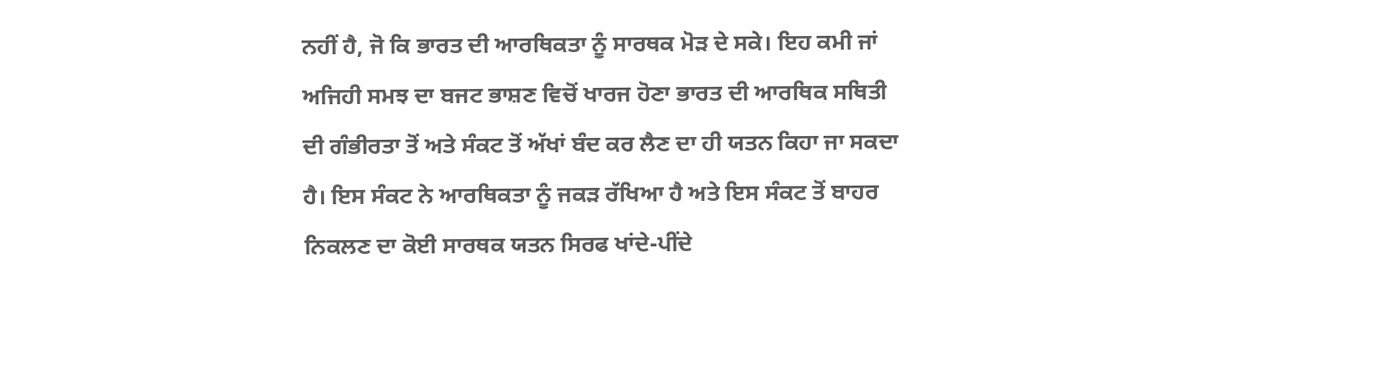ਨਹੀਂ ਹੈ, ਜੋ ਕਿ ਭਾਰਤ ਦੀ ਆਰਥਿਕਤਾ ਨੂੰ ਸਾਰਥਕ ਮੋੜ ਦੇ ਸਕੇ। ਇਹ ਕਮੀ ਜਾਂ ਅਜਿਹੀ ਸਮਝ ਦਾ ਬਜਟ ਭਾਸ਼ਣ ਵਿਚੋਂ ਖਾਰਜ ਹੋਣਾ ਭਾਰਤ ਦੀ ਆਰਥਿਕ ਸਥਿਤੀ ਦੀ ਗੰਭੀਰਤਾ ਤੋਂ ਅਤੇ ਸੰਕਟ ਤੋਂ ਅੱਖਾਂ ਬੰਦ ਕਰ ਲੈਣ ਦਾ ਹੀ ਯਤਨ ਕਿਹਾ ਜਾ ਸਕਦਾ ਹੈ। ਇਸ ਸੰਕਟ ਨੇ ਆਰਥਿਕਤਾ ਨੂੰ ਜਕੜ ਰੱਖਿਆ ਹੈ ਅਤੇ ਇਸ ਸੰਕਟ ਤੋਂ ਬਾਹਰ ਨਿਕਲਣ ਦਾ ਕੋਈ ਸਾਰਥਕ ਯਤਨ ਸਿਰਫ ਖਾਂਦੇ-ਪੀਂਦੇ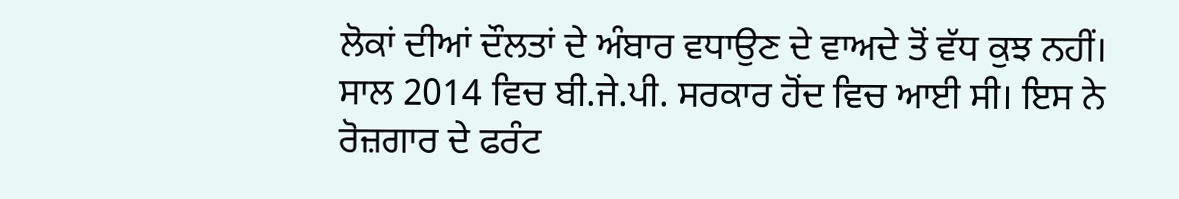ਲੋਕਾਂ ਦੀਆਂ ਦੌਲਤਾਂ ਦੇ ਅੰਬਾਰ ਵਧਾਉਣ ਦੇ ਵਾਅਦੇ ਤੋਂ ਵੱਧ ਕੁਝ ਨਹੀਂ।
ਸਾਲ 2014 ਵਿਚ ਬੀ.ਜੇ.ਪੀ. ਸਰਕਾਰ ਹੋਂਦ ਵਿਚ ਆਈ ਸੀ। ਇਸ ਨੇ ਰੋਜ਼ਗਾਰ ਦੇ ਫਰੰਟ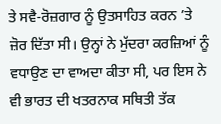ਤੇ ਸਵੈ-ਰੋਜ਼ਗਾਰ ਨੂੰ ਉਤਸਾਹਿਤ ਕਰਨ ’ਤੇ ਜ਼ੋਰ ਦਿੱਤਾ ਸੀ। ਉਨ੍ਹਾਂ ਨੇ ਮੁੱਦਰਾ ਕਰਜ਼ਿਆਂ ਨੂੰ ਵਧਾਉਣ ਦਾ ਵਾਅਦਾ ਕੀਤਾ ਸੀ, ਪਰ ਇਸ ਨੇ ਵੀ ਭਾਰਤ ਦੀ ਖਤਰਨਾਕ ਸਥਿਤੀ ਤੱਕ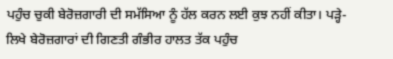ਪਹੁੰਚ ਚੁਕੀ ਬੇਰੋਜ਼ਗਾਰੀ ਦੀ ਸਮੱਸਿਆ ਨੂੰ ਹੱਲ ਕਰਨ ਲਈ ਕੁਝ ਨਹੀਂ ਕੀਤਾ। ਪੜ੍ਹੇ-ਲਿਖੇ ਬੇਰੋਜ਼ਗਾਰਾਂ ਦੀ ਗਿਣਤੀ ਗੰਭੀਰ ਹਾਲਤ ਤੱਕ ਪਹੁੰਚ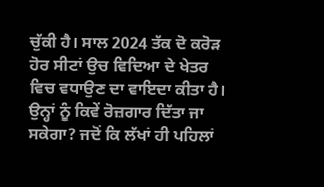ਚੁੱਕੀ ਹੈ। ਸਾਲ 2024 ਤੱਕ ਦੋ ਕਰੋੜ ਹੋਰ ਸੀਟਾਂ ਉਚ ਵਿਦਿਆ ਦੇ ਖੇਤਰ ਵਿਚ ਵਧਾਉਣ ਦਾ ਵਾਇਦਾ ਕੀਤਾ ਹੈ। ਉਨ੍ਹਾਂ ਨੂੰ ਕਿਵੇਂ ਰੋਜ਼ਗਾਰ ਦਿੱਤਾ ਜਾ ਸਕੇਗਾ? ਜਦੋਂ ਕਿ ਲੱਖਾਂ ਹੀ ਪਹਿਲਾਂ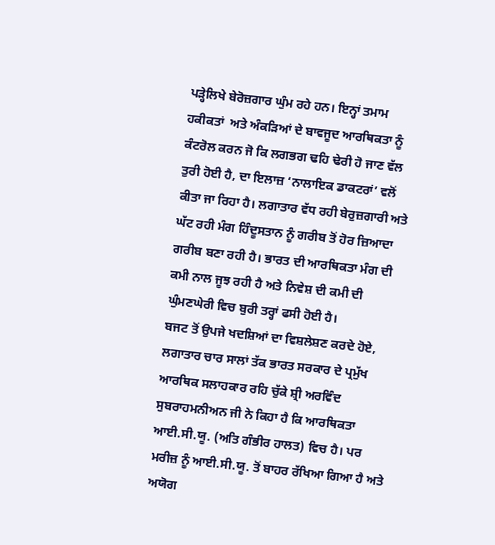ਪੜ੍ਹੇਲਿਖੇ ਬੇਰੋਜ਼ਗਾਰ ਘੁੰਮ ਰਹੇ ਹਨ। ਇਨ੍ਹਾਂ ਤਮਾਮ ਹਕੀਕਤਾਂ  ਅਤੇ ਅੰਕੜਿਆਂ ਦੇ ਬਾਵਜੂਦ ਆਰਥਿਕਤਾ ਨੂੰ ਕੰਟਰੋਲ ਕਰਨ ਜੋ ਕਿ ਲਗਭਗ ਢਹਿ ਢੇਰੀ ਹੋ ਜਾਣ ਵੱਲ ਤੁਰੀ ਹੋਈ ਹੈ, ਦਾ ਇਲਾਜ਼ ‘ਨਾਲਾਇਕ ਡਾਕਟਰਾਂ’ ਵਲੋਂ ਕੀਤਾ ਜਾ ਰਿਹਾ ਹੈ। ਲਗਾਤਾਰ ਵੱਧ ਰਹੀ ਬੇਰੁਜ਼ਗਾਰੀ ਅਤੇ ਘੱਟ ਰਹੀ ਮੰਗ ਹਿੰਦੂਸਤਾਨ ਨੂੰ ਗਰੀਬ ਤੋਂ ਹੋਰ ਜ਼ਿਆਦਾ ਗਰੀਬ ਬਣਾ ਰਹੀ ਹੈ। ਭਾਰਤ ਦੀ ਆਰਥਿਕਤਾ ਮੰਗ ਦੀ ਕਮੀ ਨਾਲ ਜੂਝ ਰਹੀ ਹੈ ਅਤੇ ਨਿਵੇਸ਼ ਦੀ ਕਮੀ ਦੀ ਘੁੰਮਣਘੇਰੀ ਵਿਚ ਬੁਰੀ ਤਰ੍ਹਾਂ ਫਸੀ ਹੋਈ ਹੈ।
ਬਜਟ ਤੋਂ ਉਪਜੇ ਖਦਸ਼ਿਆਂ ਦਾ ਵਿਸ਼ਲੇਸ਼ਣ ਕਰਦੇ ਹੋਏ, ਲਗਾਤਾਰ ਚਾਰ ਸਾਲਾਂ ਤੱਕ ਭਾਰਤ ਸਰਕਾਰ ਦੇ ਪ੍ਰਮੁੱਖ ਆਰਥਿਕ ਸਲਾਹਕਾਰ ਰਹਿ ਚੁੱਕੇ ਸ਼੍ਰੀ ਅਰਵਿੰਦ ਸੁਬਰਾਹਮਨੀਅਨ ਜੀ ਨੇ ਕਿਹਾ ਹੈ ਕਿ ਆਰਥਿਕਤਾ ਆਈ.ਸੀ.ਯੂ. (ਅਤਿ ਗੰਭੀਰ ਹਾਲਤ) ਵਿਚ ਹੈ। ਪਰ ਮਰੀਜ਼ ਨੂੰ ਆਈ.ਸੀ.ਯੂ. ਤੋਂ ਬਾਹਰ ਰੱਖਿਆ ਗਿਆ ਹੈ ਅਤੇ ਅਯੋਗ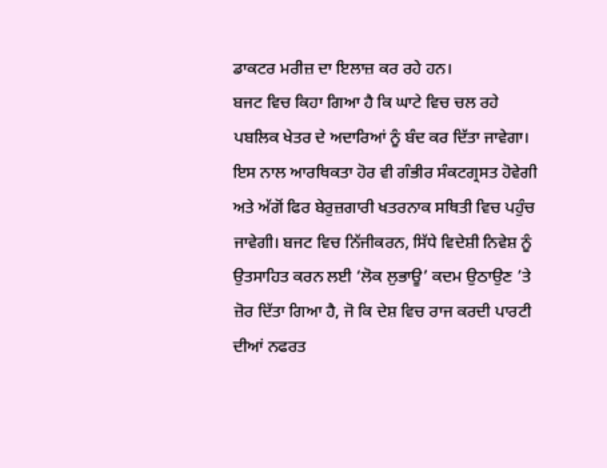ਡਾਕਟਰ ਮਰੀਜ਼ ਦਾ ਇਲਾਜ਼ ਕਰ ਰਹੇ ਹਨ।
ਬਜਟ ਵਿਚ ਕਿਹਾ ਗਿਆ ਹੈ ਕਿ ਘਾਟੇ ਵਿਚ ਚਲ ਰਹੇ ਪਬਲਿਕ ਖੇਤਰ ਦੇ ਅਦਾਰਿਆਂ ਨੂੰ ਬੰਦ ਕਰ ਦਿੱਤਾ ਜਾਵੇਗਾ। ਇਸ ਨਾਲ ਆਰਥਿਕਤਾ ਹੋਰ ਵੀ ਗੰਭੀਰ ਸੰਕਟਗ੍ਰਸਤ ਹੋਵੇਗੀ ਅਤੇ ਅੱਗੋਂ ਫਿਰ ਬੇਰੁਜ਼ਗਾਰੀ ਖਤਰਨਾਕ ਸਥਿਤੀ ਵਿਚ ਪਹੁੰਚ ਜਾਵੇਗੀ। ਬਜਟ ਵਿਚ ਨਿੱਜੀਕਰਨ, ਸਿੱਧੇ ਵਿਦੇਸ਼ੀ ਨਿਵੇਸ਼ ਨੂੰ ਉਤਸਾਹਿਤ ਕਰਨ ਲਈ ‘ਲੋਕ ਲੁਭਾਊ’ ਕਦਮ ਉਠਾਉਣ ’ਤੇ ਜ਼ੋਰ ਦਿੱਤਾ ਗਿਆ ਹੈ, ਜੋ ਕਿ ਦੇਸ਼ ਵਿਚ ਰਾਜ ਕਰਦੀ ਪਾਰਟੀ ਦੀਆਂ ਨਫਰਤ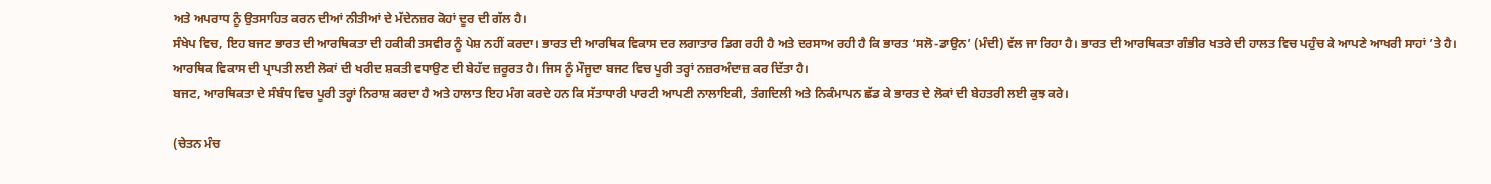ਅਤੇ ਅਪਰਾਧ ਨੂੰ ਉਤਸਾਹਿਤ ਕਰਨ ਦੀਆਂ ਨੀਤੀਆਂ ਦੇ ਮੱਦੇਨਜ਼ਰ ਕੋਹਾਂ ਦੂਰ ਦੀ ਗੱਲ ਹੈ।
ਸੰਖੇਪ ਵਿਚ, ਇਹ ਬਜਟ ਭਾਰਤ ਦੀ ਆਰਥਿਕਤਾ ਦੀ ਹਕੀਕੀ ਤਸਵੀਰ ਨੂੰ ਪੇਸ਼ ਨਹੀਂ ਕਰਦਾ। ਭਾਰਤ ਦੀ ਆਰਥਿਕ ਵਿਕਾਸ ਦਰ ਲਗਾਤਾਰ ਡਿਗ ਰਹੀ ਹੈ ਅਤੇ ਦਰਸਾਅ ਰਹੀ ਹੈ ਕਿ ਭਾਰਤ ‘ਸਲੋ-ਡਾਉਨ’ (ਮੰਦੀ) ਵੱਲ ਜਾ ਰਿਹਾ ਹੈ। ਭਾਰਤ ਦੀ ਆਰਥਿਕਤਾ ਗੰਭੀਰ ਖਤਰੇ ਦੀ ਹਾਲਤ ਵਿਚ ਪਹੁੰਚ ਕੇ ਆਪਣੇ ਆਖਰੀ ਸਾਹਾਂ ’ਤੇ ਹੈ। ਆਰਥਿਕ ਵਿਕਾਸ ਦੀ ਪ੍ਰਾਪਤੀ ਲਈ ਲੋਕਾਂ ਦੀ ਖਰੀਦ ਸ਼ਕਤੀ ਵਧਾਉਣ ਦੀ ਬੇਹੱਦ ਜ਼ਰੂਰਤ ਹੈ। ਜਿਸ ਨੂੰ ਮੌਜੂਦਾ ਬਜਟ ਵਿਚ ਪੂਰੀ ਤਰ੍ਹਾਂ ਨਜ਼ਰਅੰਦਾਜ਼ ਕਰ ਦਿੱਤਾ ਹੈ।
ਬਜਟ, ਆਰਥਿਕਤਾ ਦੇ ਸੰਬੰਧ ਵਿਚ ਪੂਰੀ ਤਰ੍ਹਾਂ ਨਿਰਾਸ਼ ਕਰਦਾ ਹੈ ਅਤੇ ਹਾਲਾਤ ਇਹ ਮੰਗ ਕਰਦੇ ਹਨ ਕਿ ਸੱਤਾਧਾਰੀ ਪਾਰਟੀ ਆਪਣੀ ਨਾਲਾਇਕੀ, ਤੰਗਦਿਲੀ ਅਤੇ ਨਿਕੰਮਾਪਨ ਛੱਡ ਕੇ ਭਾਰਤ ਦੇ ਲੋਕਾਂ ਦੀ ਬੇਹਤਰੀ ਲਈ ਕੁਝ ਕਰੇ।

(ਚੇਤਨ ਮੰਚ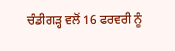ਚੰਡੀਗੜ੍ਹ ਵਲੋਂ 16 ਫਰਵਰੀ ਨੂੰ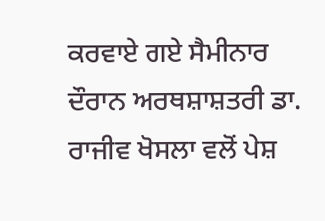ਕਰਵਾਏ ਗਏ ਸੈਮੀਨਾਰ ਦੌਰਾਨ ਅਰਥਸ਼ਾਸ਼ਤਰੀ ਡਾ. ਰਾਜੀਵ ਖੋਸਲਾ ਵਲੋਂ ਪੇਸ਼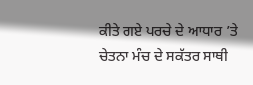ਕੀਤੇ ਗਏ ਪਰਚੇ ਦੇ ਆਧਾਰ ’ਤੇ ਚੇਤਨਾ ਮੰਚ ਦੇ ਸਕੱਤਰ ਸਾਥੀ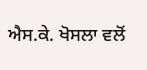ਐਸ.ਕੇ. ਖੋਸਲਾ ਵਲੋਂ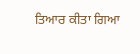ਤਿਆਰ ਕੀਤਾ ਗਿਆ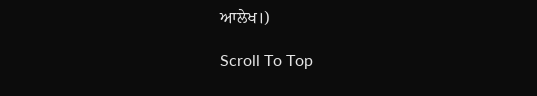ਆਲੇਖ।)

Scroll To Top